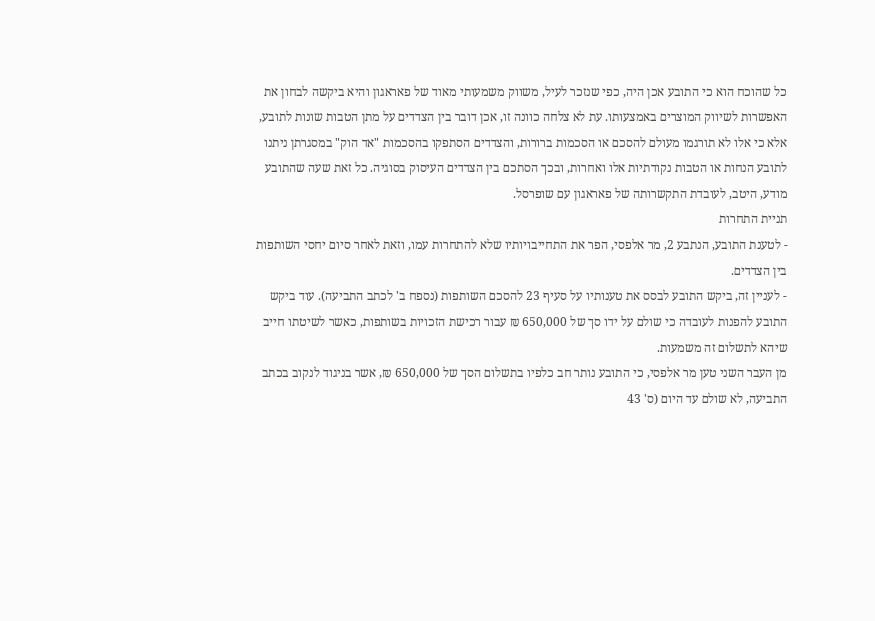כל שהוכח הוא כי התובע אכן היה, כפי שנזכר לעיל, משווק משמעותי מאוד של פאראגון והיא ביקשה לבחון את האפשרות לשיווק המוצרים באמצעותו. עת לא צלחה כוונה זו, אכן דובר בין הצדדים על מתן הטבות שונות לתובע, אלא כי אלו לא תורגמו מעולם להסכם או הסכמות ברורות, והצדדים הסתפקו בהסכמות "אד הוק" במסגרתן ניתנו לתובע הנחות או הטבות נקודתיות אלו ואחרות, ובכך הסתכם בין הצדדים העיסוק בסוגיה. כל זאת שעה שהתובע מודע, היטב, לעובדת התקשרותה של פאראגון עם שופרסל.
תניית התחרות
- לטענת התובע, הנתבע 2, מר אלפסי, הפר את התחייבויותיו שלא להתחרות עמו, וזאת לאחר סיום יחסי השותפות בין הצדדים.
- לעניין זה, ביקש התובע לבסס את טענותיו על סעיף 23 להסכם השותפות (נספח ב' לכתב התביעה). עוד ביקש התובע להפנות לעובדה כי שולם על ידו סך של 650,000 ₪ עבור רכישת הזכויות בשותפות, כאשר לשיטתו חייב שיהא לתשלום זה משמעות.
מן העבר השני טען מר אלפסי, כי התובע נותר חב כלפיו בתשלום הסך של 650,000 ₪, אשר בניגוד לנקוב בכתב התביעה, לא שולם עד היום (ס' 43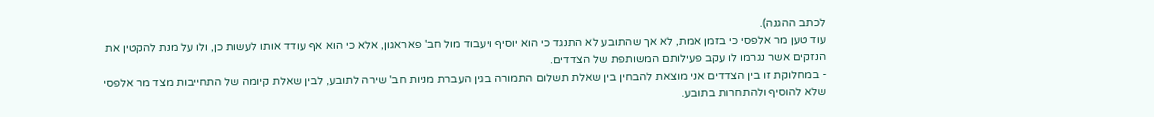לכתב ההגנה).
עוד טען מר אלפסי כי בזמן אמת, לא אך שהתובע לא התנגד כי הוא יוסיף ויעבוד מול חב' פאראגון, אלא כי הוא אף עודד אותו לעשות כן, ולו על מנת להקטין את הנזקים אשר נגרמו לו עקב פעילותם המשותפת של הצדדים.
- במחלוקת זו בין הצדדים אני מוצאת להבחין בין שאלת תשלום התמורה בגין העברת מניות חב' שירה לתובע, לבין שאלת קיומה של התחייבות מצד מר אלפסי שלא להוסיף ולהתחרות בתובע.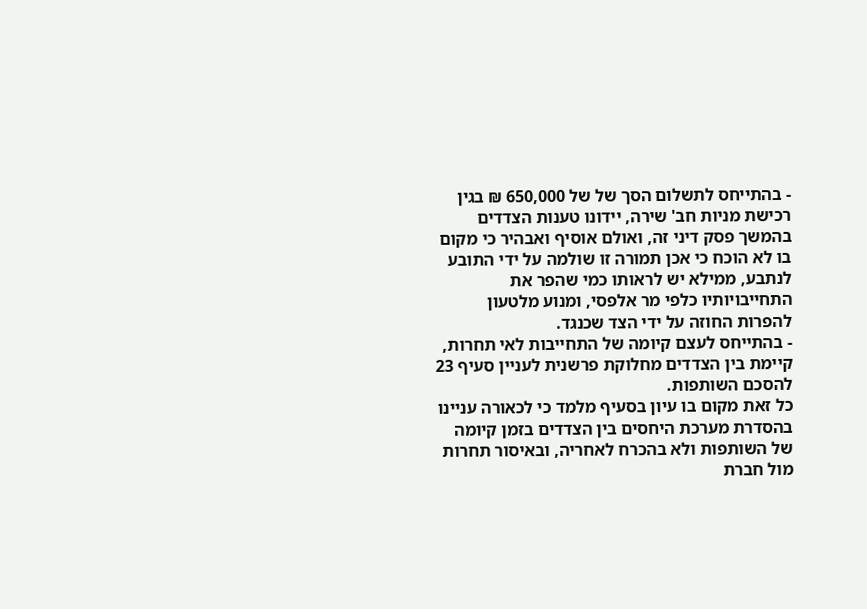- בהתייחס לתשלום הסך של של 650,000 ₪ בגין רכישת מניות חב' שירה, יידונו טענות הצדדים בהמשך פסק דיני זה, ואולם אוסיף ואבהיר כי מקום בו לא הוכח כי אכן תמורה זו שולמה על ידי התובע לנתבע, ממילא יש לראותו כמי שהפר את התחייבויותיו כלפי מר אלפסי, ומנוע מלטעון להפרות החוזה על ידי הצד שכנגד.
- בהתייחס לעצם קיומה של התחייבות לאי תחרות, קיימת בין הצדדים מחלוקת פרשנית לעניין סעיף 23 להסכם השותפות.
כל זאת מקום בו עיון בסעיף מלמד כי לכאורה עניינו בהסדרת מערכת היחסים בין הצדדים בזמן קיומה של השותפות ולא בהכרח לאחריה, ובאיסור תחרות מול חברת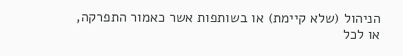הניהול (שלא קיימת) או בשותפות אשר כאמור התפרקה, או לכל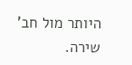היותר מול חב' שירה.